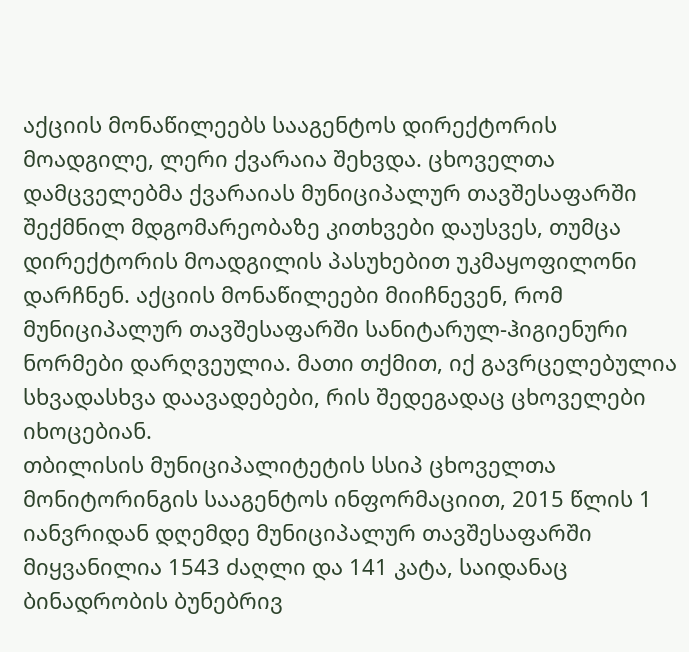აქციის მონაწილეებს სააგენტოს დირექტორის მოადგილე, ლერი ქვარაია შეხვდა. ცხოველთა დამცველებმა ქვარაიას მუნიციპალურ თავშესაფარში შექმნილ მდგომარეობაზე კითხვები დაუსვეს, თუმცა დირექტორის მოადგილის პასუხებით უკმაყოფილონი დარჩნენ. აქციის მონაწილეები მიიჩნევენ, რომ მუნიციპალურ თავშესაფარში სანიტარულ-ჰიგიენური ნორმები დარღვეულია. მათი თქმით, იქ გავრცელებულია სხვადასხვა დაავადებები, რის შედეგადაც ცხოველები იხოცებიან.
თბილისის მუნიციპალიტეტის სსიპ ცხოველთა მონიტორინგის სააგენტოს ინფორმაციით, 2015 წლის 1 იანვრიდან დღემდე მუნიციპალურ თავშესაფარში მიყვანილია 1543 ძაღლი და 141 კატა, საიდანაც ბინადრობის ბუნებრივ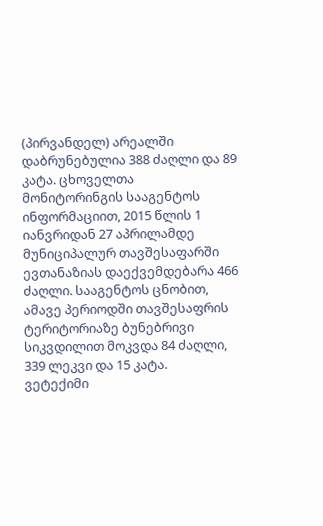(პირვანდელ) არეალში დაბრუნებულია 388 ძაღლი და 89 კატა. ცხოველთა მონიტორინგის სააგენტოს ინფორმაციით, 2015 წლის 1 იანვრიდან 27 აპრილამდე მუნიციპალურ თავშესაფარში ევთანაზიას დაექვემდებარა 466 ძაღლი. სააგენტოს ცნობით, ამავე პერიოდში თავშესაფრის ტერიტორიაზე ბუნებრივი სიკვდილით მოკვდა 84 ძაღლი, 339 ლეკვი და 15 კატა.
ვეტექიმი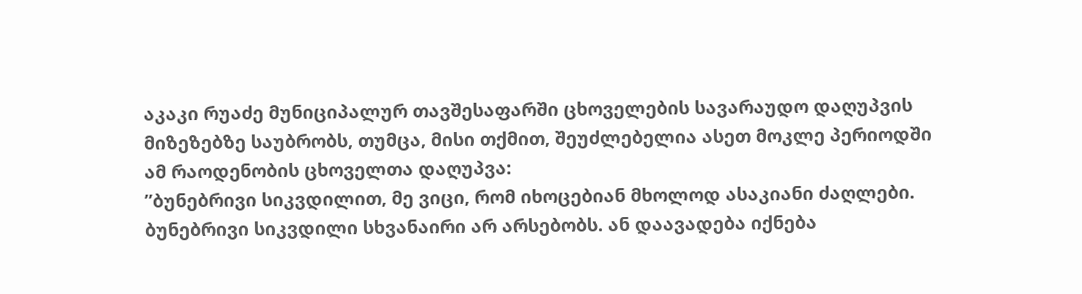აკაკი რუაძე მუნიციპალურ თავშესაფარში ცხოველების სავარაუდო დაღუპვის მიზეზებზე საუბრობს, თუმცა, მისი თქმით, შეუძლებელია ასეთ მოკლე პერიოდში ამ რაოდენობის ცხოველთა დაღუპვა:
”ბუნებრივი სიკვდილით, მე ვიცი, რომ იხოცებიან მხოლოდ ასაკიანი ძაღლები. ბუნებრივი სიკვდილი სხვანაირი არ არსებობს. ან დაავადება იქნება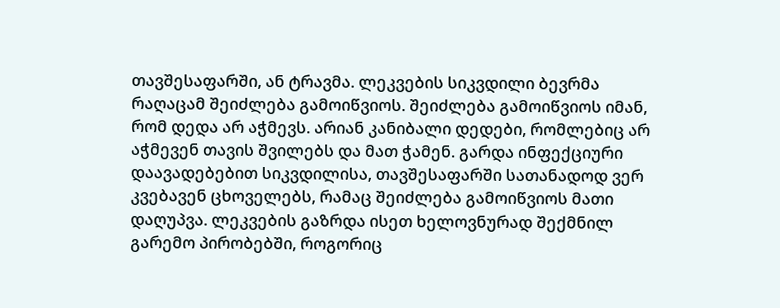თავშესაფარში, ან ტრავმა. ლეკვების სიკვდილი ბევრმა რაღაცამ შეიძლება გამოიწვიოს. შეიძლება გამოიწვიოს იმან, რომ დედა არ აჭმევს. არიან კანიბალი დედები, რომლებიც არ აჭმევენ თავის შვილებს და მათ ჭამენ. გარდა ინფექციური დაავადებებით სიკვდილისა, თავშესაფარში სათანადოდ ვერ კვებავენ ცხოველებს, რამაც შეიძლება გამოიწვიოს მათი დაღუპვა. ლეკვების გაზრდა ისეთ ხელოვნურად შექმნილ გარემო პირობებში, როგორიც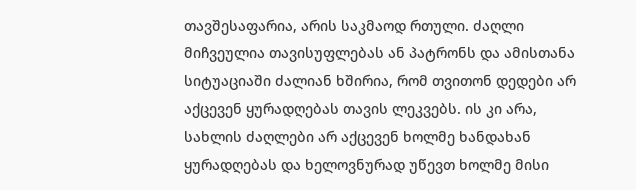თავშესაფარია, არის საკმაოდ რთული. ძაღლი მიჩვეულია თავისუფლებას ან პატრონს და ამისთანა სიტუაციაში ძალიან ხშირია, რომ თვითონ დედები არ აქცევენ ყურადღებას თავის ლეკვებს. ის კი არა, სახლის ძაღლები არ აქცევენ ხოლმე ხანდახან ყურადღებას და ხელოვნურად უწევთ ხოლმე მისი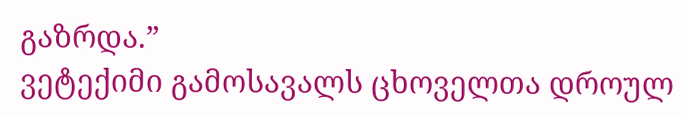გაზრდა.”
ვეტექიმი გამოსავალს ცხოველთა დროულ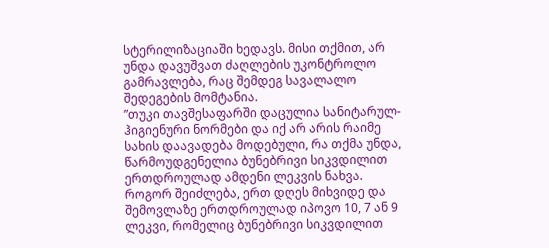სტერილიზაციაში ხედავს. მისი თქმით, არ უნდა დავუშვათ ძაღლების უკონტროლო გამრავლება, რაც შემდეგ სავალალო შედეგების მომტანია.
”თუკი თავშესაფარში დაცულია სანიტარულ-ჰიგიენური ნორმები და იქ არ არის რაიმე სახის დაავადება მოდებული, რა თქმა უნდა, წარმოუდგენელია ბუნებრივი სიკვდილით ერთდროულად ამდენი ლეკვის ნახვა. როგორ შეიძლება, ერთ დღეს მიხვიდე და შემოვლაზე ერთდროულად იპოვო 10, 7 ან 9 ლეკვი, რომელიც ბუნებრივი სიკვდილით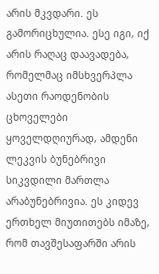არის მკვდარი. ეს გამორიცხულია. ესე იგი, იქ არის რაღაც დაავადება, რომელმაც იმსხვერპლა ასეთი რაოდენობის ცხოველები ყოველდღიურად, ამდენი ლეკვის ბუნებრივი სიკვდილი მართლა არაბუნებრივია. ეს კიდევ ერთხელ მიუთითებს იმაზე, რომ თავშესაფარში არის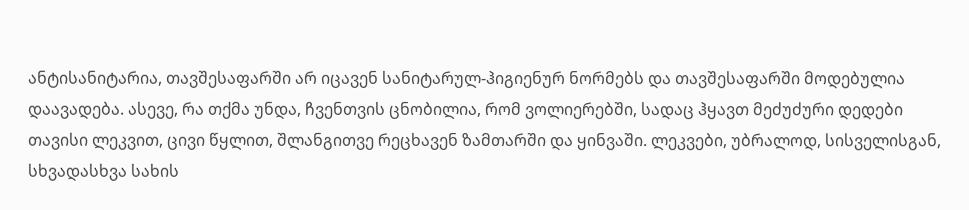ანტისანიტარია, თავშესაფარში არ იცავენ სანიტარულ-ჰიგიენურ ნორმებს და თავშესაფარში მოდებულია დაავადება. ასევე, რა თქმა უნდა, ჩვენთვის ცნობილია, რომ ვოლიერებში, სადაც ჰყავთ მეძუძური დედები თავისი ლეკვით, ცივი წყლით, შლანგითვე რეცხავენ ზამთარში და ყინვაში. ლეკვები, უბრალოდ, სისველისგან, სხვადასხვა სახის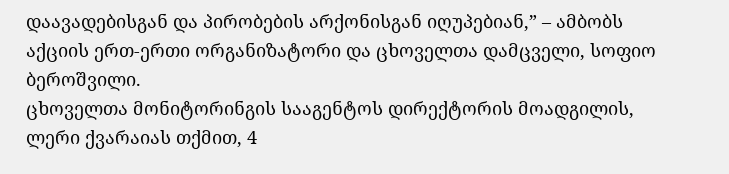დაავადებისგან და პირობების არქონისგან იღუპებიან,” – ამბობს აქციის ერთ-ერთი ორგანიზატორი და ცხოველთა დამცველი, სოფიო ბეროშვილი.
ცხოველთა მონიტორინგის სააგენტოს დირექტორის მოადგილის, ლერი ქვარაიას თქმით, 4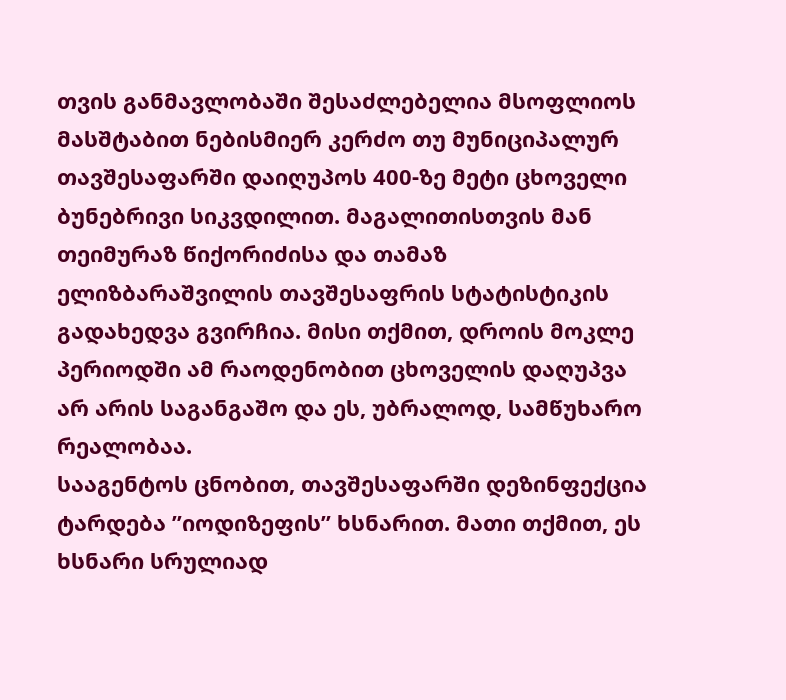თვის განმავლობაში შესაძლებელია მსოფლიოს მასშტაბით ნებისმიერ კერძო თუ მუნიციპალურ თავშესაფარში დაიღუპოს 400-ზე მეტი ცხოველი ბუნებრივი სიკვდილით. მაგალითისთვის მან თეიმურაზ წიქორიძისა და თამაზ ელიზბარაშვილის თავშესაფრის სტატისტიკის გადახედვა გვირჩია. მისი თქმით, დროის მოკლე პერიოდში ამ რაოდენობით ცხოველის დაღუპვა არ არის საგანგაშო და ეს, უბრალოდ, სამწუხარო რეალობაა.
სააგენტოს ცნობით, თავშესაფარში დეზინფექცია ტარდება ”იოდიზეფის” ხსნარით. მათი თქმით, ეს ხსნარი სრულიად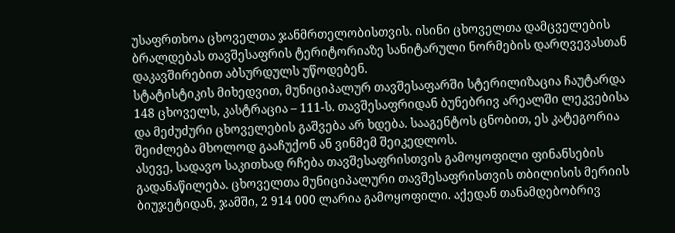უსაფრთხოა ცხოველთა ჯანმრთელობისთვის. ისინი ცხოველთა დამცველების ბრალდებას თავშესაფრის ტერიტორიაზე სანიტარული ნორმების დარღვევასთან დაკავშირებით აბსურდულს უწოდებენ.
სტატისტიკის მიხედვით, მუნიციპალურ თავშესაფარში სტერილიზაცია ჩაუტარდა 148 ცხოველს, კასტრაცია – 111-ს. თავშესაფრიდან ბუნებრივ არეალში ლეკვებისა და მეძუძური ცხოველების გაშვება არ ხდება. სააგენტოს ცნობით, ეს კატეგორია შეიძლება მხოლოდ გააჩუქონ ან ვინმემ შეიკედლოს.
ასევე, სადავო საკითხად რჩება თავშესაფრისთვის გამოყოფილი ფინანსების გადანაწილება. ცხოველთა მუნიციპალური თავშესაფრისთვის თბილისის მერიის ბიუჯეტიდან, ჯამში, 2 914 000 ლარია გამოყოფილი. აქედან თანამდებობრივ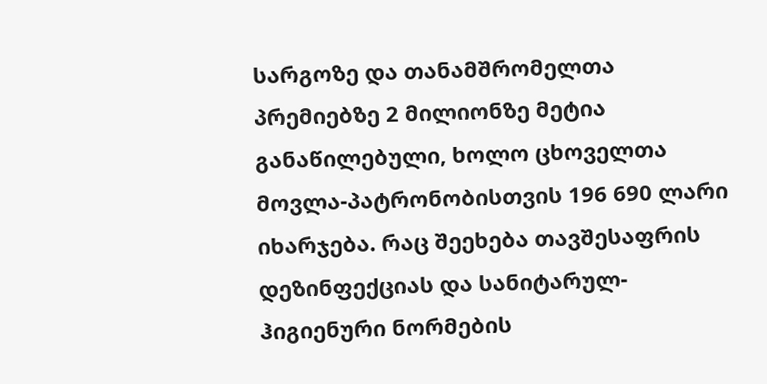სარგოზე და თანამშრომელთა პრემიებზე 2 მილიონზე მეტია განაწილებული, ხოლო ცხოველთა მოვლა-პატრონობისთვის 196 690 ლარი იხარჯება. რაც შეეხება თავშესაფრის დეზინფექციას და სანიტარულ-ჰიგიენური ნორმების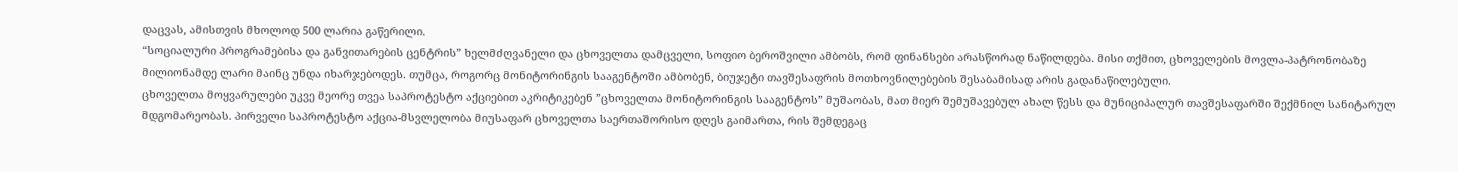დაცვას, ამისთვის მხოლოდ 500 ლარია გაწერილი.
“სოციალური პროგრამებისა და განვითარების ცენტრის” ხელმძღვანელი და ცხოველთა დამცველი, სოფიო ბეროშვილი ამბობს, რომ ფინანსები არასწორად ნაწილდება. მისი თქმით, ცხოველების მოვლა-პატრონობაზე მილიონამდე ლარი მაინც უნდა იხარჯებოდეს. თუმცა, როგორც მონიტორინგის სააგენტოში ამბობენ, ბიუჯეტი თავშესაფრის მოთხოვნილებების შესაბამისად არის გადანაწილებული.
ცხოველთა მოყვარულები უკვე მეორე თვეა საპროტესტო აქციებით აკრიტიკებენ ”ცხოველთა მონიტორინგის სააგენტოს” მუშაობას, მათ მიერ შემუშავებულ ახალ წესს და მუნიციპალურ თავშესაფარში შექმნილ სანიტარულ მდგომარეობას. პირველი საპროტესტო აქცია-მსვლელობა მიუსაფარ ცხოველთა საერთაშორისო დღეს გაიმართა, რის შემდეგაც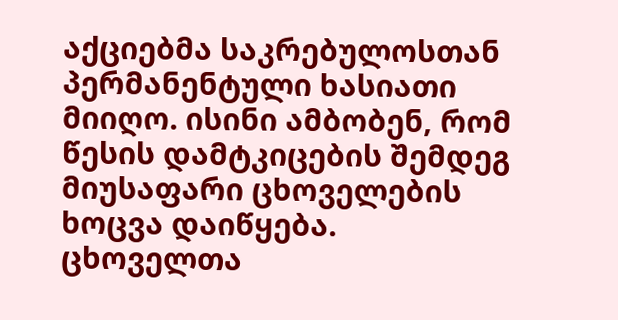აქციებმა საკრებულოსთან პერმანენტული ხასიათი მიიღო. ისინი ამბობენ, რომ წესის დამტკიცების შემდეგ მიუსაფარი ცხოველების ხოცვა დაიწყება. ცხოველთა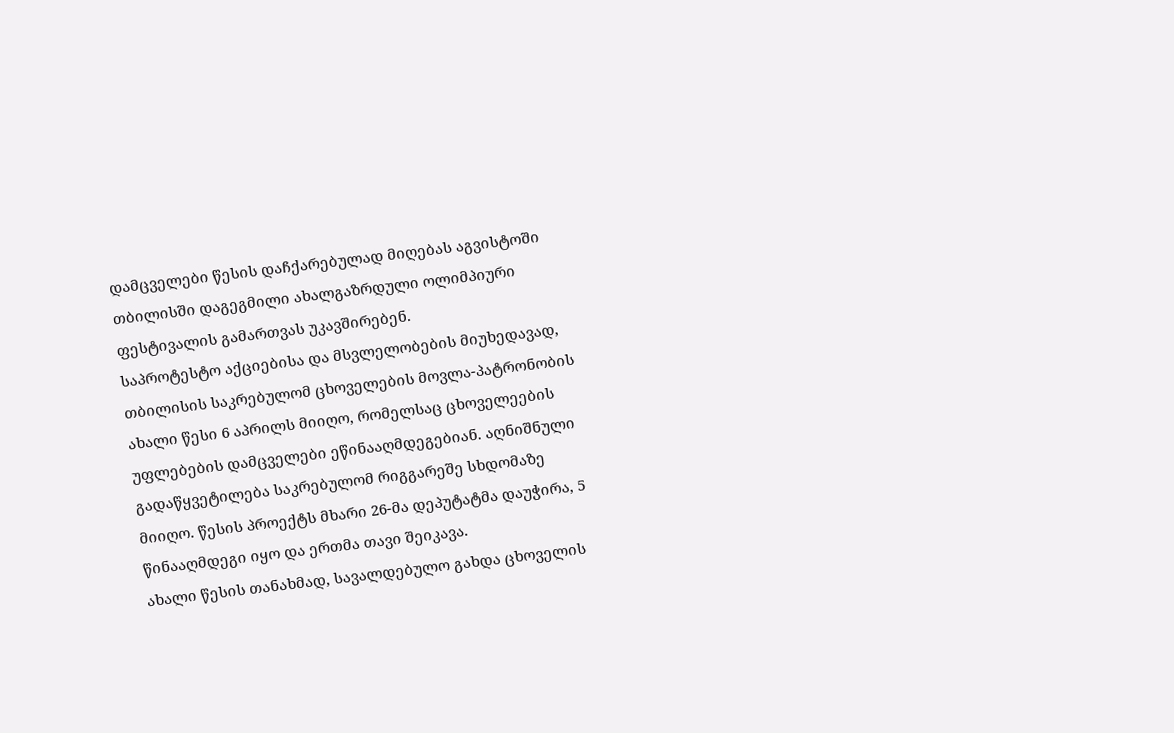დამცველები წესის დაჩქარებულად მიღებას აგვისტოში თბილისში დაგეგმილი ახალგაზრდული ოლიმპიური ფესტივალის გამართვას უკავშირებენ.
საპროტესტო აქციებისა და მსვლელობების მიუხედავად, თბილისის საკრებულომ ცხოველების მოვლა-პატრონობის ახალი წესი 6 აპრილს მიიღო, რომელსაც ცხოველეების უფლებების დამცველები ეწინააღმდეგებიან. აღნიშნული გადაწყვეტილება საკრებულომ რიგგარეშე სხდომაზე მიიღო. წესის პროექტს მხარი 26-მა დეპუტატმა დაუჭირა, 5 წინააღმდეგი იყო და ერთმა თავი შეიკავა.
ახალი წესის თანახმად, სავალდებულო გახდა ცხოველის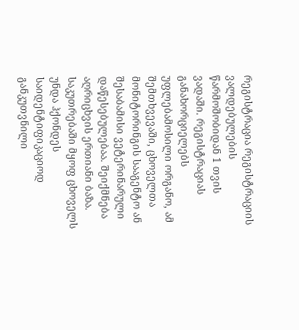რეგისტრაცია რეგისტრაციის ვალდებულების წარმოშობიდან 1 თვის ვადაში. რეგისტრაციას განახორციელებს უფლებამოსილი ორგანო, ამ შემთხვევაში, ცხოველთა მონიტორინგის სააგენტო ან შესაბამისი ვეტერინარული დაწესებულებაა. შეიქმნება აღრიცხვის ერთიანი ბაზა. საკუთრებაში მყოფ ცხოველს უნდა ჰქონდეს საიდენტიფიკაციოდ განკუთვნილი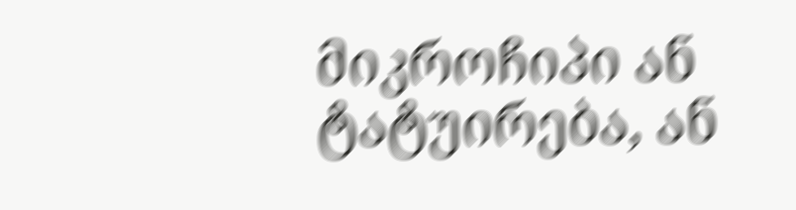მიკროჩიპი ან ტატუირება, ან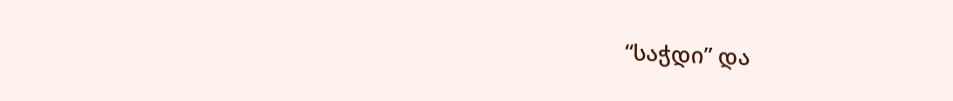“საჭდი” და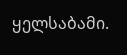ყელსაბამი.